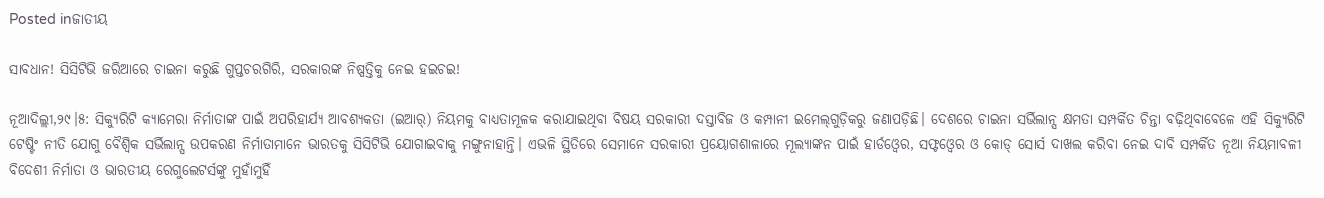Posted inଜାତୀୟ

ସାବଧାନ! ସିସିଟିଭି ଜରିଆରେ ଚାଇନା କରୁଛି ଗୁପ୍ତଚରଗିରି, ସରକାରଙ୍କ ନିଷ୍ପତ୍ତିକୁ ନେଇ ହଇଚଇ!

ନୂଆଦିଲ୍ଲୀ,୨୯।୫: ସିକ୍ୟୁରିଟି କ୍ୟାମେରା ନିର୍ମାତାଙ୍କ ପାଇଁ ଅପରିହାର୍ଯ୍ୟ ଆବଶ୍ୟକତା (ଇଆର୍‌) ନିୟମକୁ ବାଧ୍ୟତାମୂଳକ କରାଯାଇଥିବା ବିଷୟ ସରକାରୀ ଦସ୍ତାବିଜ ଓ କମ୍ପାନୀ ଇମେଲ୍‌ଗୁଡ଼ିକରୁ ଜଣାପଡ଼ିଛି। ଦେଶରେ ଚାଇନା ସର୍ଭିଲାନ୍ସ କ୍ଷମତା ସମ୍ପର୍କିତ ଚିନ୍ତା ବଢ଼ିଥିବାବେଳେ ଏହି ସିକ୍ୟୁରିଟି ଟେଷ୍ଟିଂ ନୀତି ଯୋଗୁ ବୈଶ୍ୱିକ ସର୍ଭିଲାନ୍ସ ଉପକରଣ ନିର୍ମାତାମାନେ ଭାରତକୁ ସିସିଟିଭି ଯୋଗାଇବାକୁ ମଙ୍ଗୁନାହାନ୍ତି। ଏଭଳି ସ୍ଥିତିରେ ସେମାନେ ସରକାରୀ ପ୍ରୟୋଗଶାଳାରେ ମୂଲ୍ୟାଙ୍କନ ପାଇଁ ହାର୍ଡଓ୍ବେର, ସଫ୍ଟଓ୍ବେର ଓ କୋଡ୍‌ ସୋର୍ସ ଦାଖଲ କରିବା ନେଇ ଦାବି ସମ୍ପର୍କିତ ନୂଆ ନିୟମାବଳୀ ବିଦେଶୀ ନିର୍ମାତା ଓ ଭାରତୀୟ ରେଗୁଲେଟର୍ସଙ୍କୁ ମୁହାଁମୁହିଁ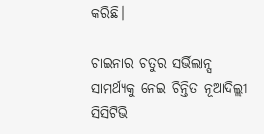କରିଛି।

ଚାଇନାର ଚତୁର ସର୍ଭିଲାନ୍ସ ସାମର୍ଥ୍ୟକୁ ନେଇ ଚିନ୍ତିତ ନୂଆଦିଲ୍ଲୀ ସିସିଟିଭି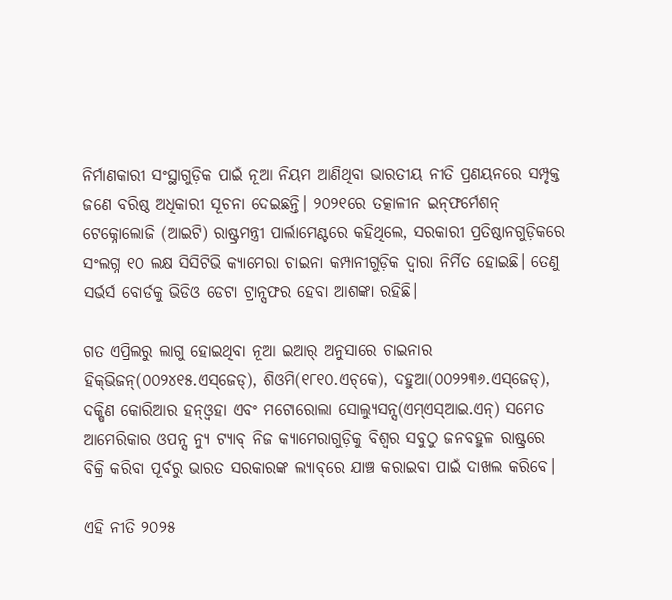ନିର୍ମାଣକାରୀ ସଂସ୍ଥାଗୁଡ଼ିକ ପାଇଁ ନୂଆ ନିୟମ ଆଣିଥିବା ଭାରତୀୟ ନୀତି ପ୍ରଣୟନରେ ସମ୍ପୃକ୍ତ ଜଣେ ବରିଷ୍ଠ ଅଧିକାରୀ ସୂଚନା ଦେଇଛନ୍ତି। ୨୦୨୧ରେ ତତ୍କାଳୀନ ଇନ୍‌ଫର୍ମେଶନ୍‌ ଟେକ୍ନୋଲୋଜି (ଆଇଟି) ରାଷ୍ଟ୍ରମନ୍ତ୍ରୀ ପାର୍ଲାମେଣ୍ଟରେ କହିଥିଲେ, ସରକାରୀ ପ୍ରତିଷ୍ଠାନଗୁଡ଼ିକରେ ସଂଲଗ୍ନ ୧୦ ଲକ୍ଷ ସିସିଟିଭି କ୍ୟାମେରା ଚାଇନା କମ୍ପାନୀଗୁଡ଼ିକ ଦ୍ୱାରା ନିର୍ମିତ ହୋଇଛି। ତେଣୁ ସର୍ଭର୍ସ ବୋର୍ଡକୁ ଭିଡିଓ ଡେଟା ଟ୍ରାନ୍ସଫର ହେବା ଆଶଙ୍କା ରହିଛି।

ଗତ ଏପ୍ରିଲରୁ ଲାଗୁ ହୋଇଥିବା ନୂଆ ଇଆର୍‌ ଅନୁସାରେ ଚାଇନାର ହିକ୍‌ଭିଜନ୍‌(୦୦୨୪୧୫.ଏସ୍‌ଜେଡ୍‌), ଶିଓମି(୧୮୧୦.ଏଚ୍‌କେ), ଦହୁଆ(୦୦୨୨୩୬.ଏସ୍‌ଜେଡ୍‌), ଦକ୍ଷିଣ କୋରିଆର ହନ୍‌ଓ୍ବହା ଏବଂ ମଟୋରୋଲା ସୋଲ୍ୟୁସନ୍ସ(ଏମ୍‌ଏସ୍‌ଆଇ.ଏନ୍‌) ସମେତ ଆମେରିକାର ଓପନ୍ସ ନ୍ୟୁ ଟ୍ୟାବ୍‌ ନିଜ କ୍ୟାମେରାଗୁଡ଼ିକୁ ବିଶ୍ୱର ସବୁଠୁ ଜନବହୁଳ ରାଷ୍ଟ୍ରରେ ବିକ୍ରି କରିବା ପୂର୍ବରୁ ଭାରତ ସରକାରଙ୍କ ଲ୍ୟାବ୍‌ରେ ଯାଞ୍ଚ କରାଇବା ପାଇଁ ଦାଖଲ କରିବେ।

ଏହି ନୀତି ୨୦୨୫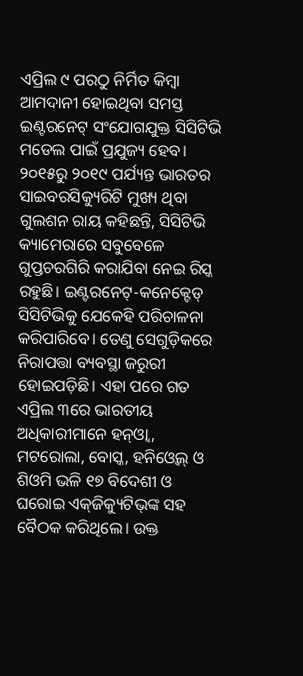ଏପ୍ରିଲ ୯ ପରଠୁ ନିର୍ମିତ କିମ୍ବା ଆମଦାନୀ ହୋଇଥିବା ସମସ୍ତ ଇଣ୍ଟରନେଟ୍‌ ସଂଯୋଗଯୁକ୍ତ ସିସିଟିଭି ମଡେଲ ପାଇଁ ପ୍ରଯୁଜ୍ୟ ହେବ। ୨୦୧୫ରୁ ୨୦୧୯ ପର୍ଯ୍ୟନ୍ତ ଭାରତର ସାଇବରସିକ୍ୟୁରିଟି ମୁଖ୍ୟ ଥିବା ଗୁଲଶନ ରାୟ କହିଛନ୍ତି, ସିସିଟିଭି କ୍ୟାମେରାରେ ସବୁବେଳେ ଗୁପ୍ତଚରଗିରି କରାଯିବା ନେଇ ରିସ୍କ ରହୁଛି। ଇଣ୍ଟରନେଟ୍‌-କନେକ୍ଟେଡ୍‌ ସିସିଟିଭିକୁ ଯେକେହି ପରିଚାଳନା କରିପାରିବେ। ତେଣୁ ସେଗୁଡ଼ିକରେ ନିରାପତ୍ତା ବ୍ୟବସ୍ଥା ଜରୁରୀ ହୋଇପଡ଼ିଛି। ଏହା ପରେ ଗତ ଏପ୍ରିଲ ୩ରେ ଭାରତୀୟ ଅଧିକାରୀମାନେ ହନ୍‌ଓ୍ବା, ମଟରୋଲା, ବୋସ୍କ, ହନିଓ୍ବେଲ୍‌ ଓ ଶିଓମି ଭଳି ୧୭ ବିଦେଶୀ ଓ ଘରୋଇ ଏକ୍‌ଜିକ୍ୟୁଟିଭ୍‌ଙ୍କ ସହ ବୈଠକ କରିଥିଲେ। ଉକ୍ତ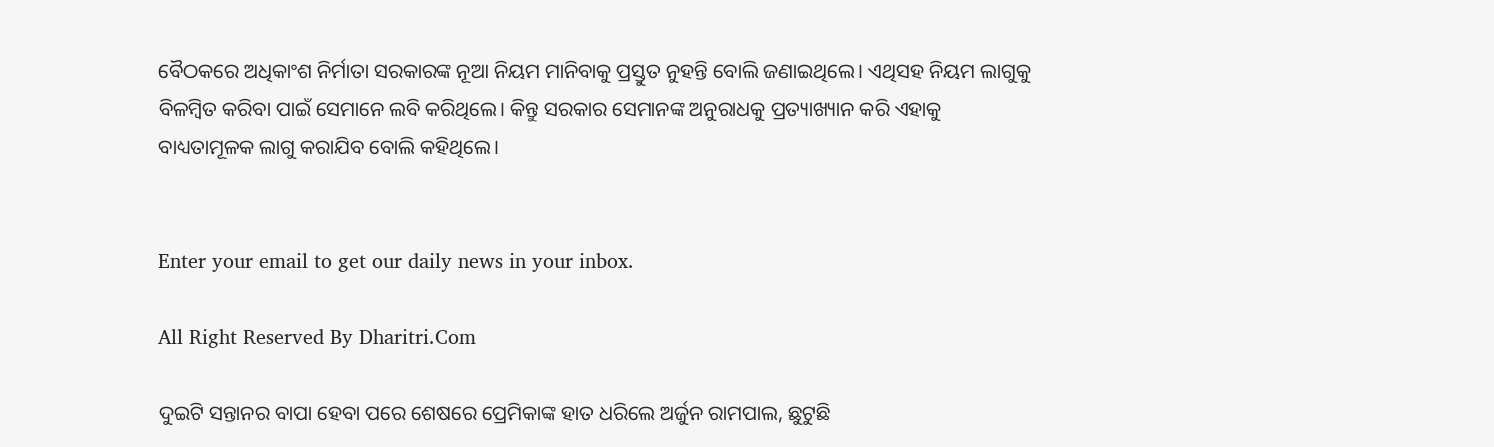ବୈଠକରେ ଅଧିକାଂଶ ନିର୍ମାତା ସରକାରଙ୍କ ନୂଆ ନିୟମ ମାନିବାକୁ ପ୍ରସ୍ତୁତ ନୁହନ୍ତି ବୋଲି ଜଣାଇଥିଲେ। ଏଥିସହ ନିୟମ ଲାଗୁକୁ ବିଳମ୍ବିତ କରିବା ପାଇଁ ସେମାନେ ଲବି କରିଥିଲେ। କିନ୍ତୁ ସରକାର ସେମାନଙ୍କ ଅନୁରାଧକୁ ପ୍ରତ୍ୟାଖ୍ୟାନ କରି ଏହାକୁ ବାଧ୍ୟତାମୂଳକ ଲାଗୁ କରାଯିବ ବୋଲି କହିଥିଲେ।


Enter your email to get our daily news in your inbox.

All Right Reserved By Dharitri.Com

ଦୁଇଟି ସନ୍ତାନର ବାପା ହେବା ପରେ ଶେଷରେ ପ୍ରେମିକାଙ୍କ ହାତ ଧରିଲେ ଅର୍ଜୁନ ରାମପାଲ, ଛୁଟୁଛି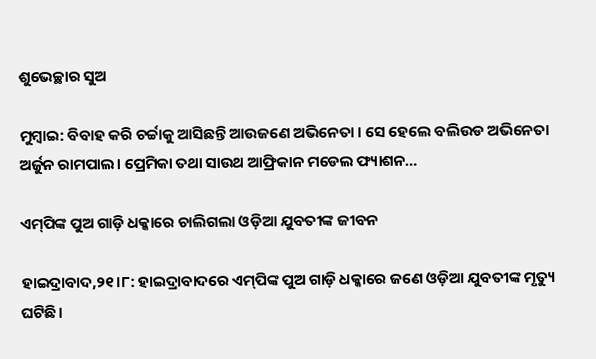ଶୁଭେଚ୍ଛାର ସୁଅ

ମୁମ୍ବାଇ: ବିବାହ କରି ଚର୍ଚ୍ଚାକୁ ଆସିଛନ୍ତି ଆଉଜଣେ ଅଭିନେତା । ସେ ହେଲେ ବଲିଉଡ ଅଭିନେତା ଅର୍ଜୁନ ରାମପାଲ। ପ୍ରେମିକା ତଥା ସାଉଥ ଆଫ୍ରିକାନ ମଡେଲ ଫ୍ୟାଶନ…

ଏମ୍‌ପିଙ୍କ ପୁଅ ଗାଡ଼ି ଧକ୍କାରେ ଚାଲିଗଲା ଓଡ଼ିଆ ଯୁବତୀଙ୍କ ଜୀବନ

ହାଇଦ୍ରାବାଦ,୨୧।୮: ହାଇଦ୍ରାବାଦରେ ଏମ୍‌ପିଙ୍କ ପୁଅ ଗାଡ଼ି ଧକ୍କାରେ ଜଣେ ଓଡ଼ିଆ ଯୁବତୀଙ୍କ ମୃତ୍ୟୁ ଘଟିଛି।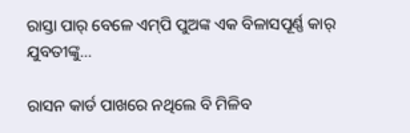ରାସ୍ତା ପାର୍‌ ବେଳେ ଏମ୍‌ପି ପୁଅଙ୍କ ଏକ ବିଳାସପୂର୍ଣ୍ଣ କାର୍‌ ଯୁବତୀଙ୍କୁ…

ରାସନ କାର୍ଡ ପାଖରେ ନଥିଲେ ବି ମିଳିବ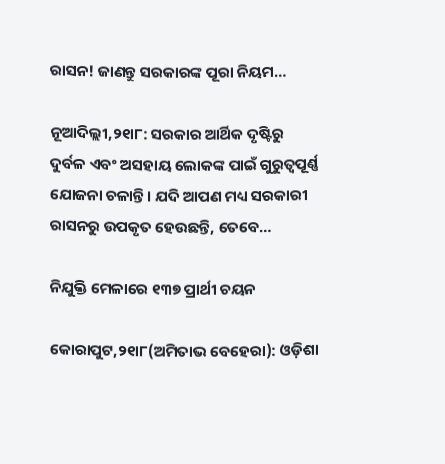ରାସନ! ଜାଣନ୍ତୁ ସରକାରଙ୍କ ପୂରା ନିୟମ…

ନୂଆଦିଲ୍ଲୀ,୨୧ା୮: ସରକାର ଆର୍ଥିକ ଦୃଷ୍ଟିରୁ ଦୁର୍ବଳ ଏବଂ ଅସହାୟ ଲୋକଙ୍କ ପାଇଁ ଗୁରୁତ୍ୱପୂର୍ଣ୍ଣ ଯୋଜନା ଚଳାନ୍ତି। ଯଦି ଆପଣ ମଧ୍ୟ ସରକାରୀ ରାସନରୁ ଉପକୃତ ହେଉଛନ୍ତି, ତେବେ…

ନିଯୁକ୍ତି ମେଳାରେ ୧୩୭ ପ୍ରାର୍ଥୀ ଚୟନ

କୋରାପୁଟ,୨୧ା୮(ଅମିତାଭ ବେହେରା): ଓଡ଼ିଶା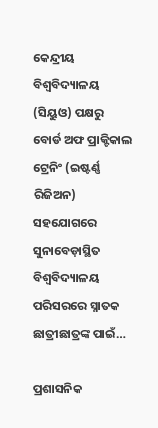କେନ୍ଦ୍ରୀୟ ବିଶ୍ୱବିଦ୍ୟାଳୟ (ସିୟୁଓ) ପକ୍ଷରୁ ବୋର୍ଡ ଅଫ ପ୍ରାକ୍ଟିକାଲ ଟ୍ରେନିଂ (ଇଷ୍ଟର୍ଣ୍ଣ ରିଜିଅନ) ସହଯୋଗରେ ସୁନାବେଡ଼ାସ୍ଥିତ ବିଶ୍ୱବିଦ୍ୟାଳୟ ପରିସରରେ ସ୍ନାତକ ଛାତ୍ରୀଛାତ୍ରଙ୍କ ପାଇଁ…

ପ୍ରଶାସନିକ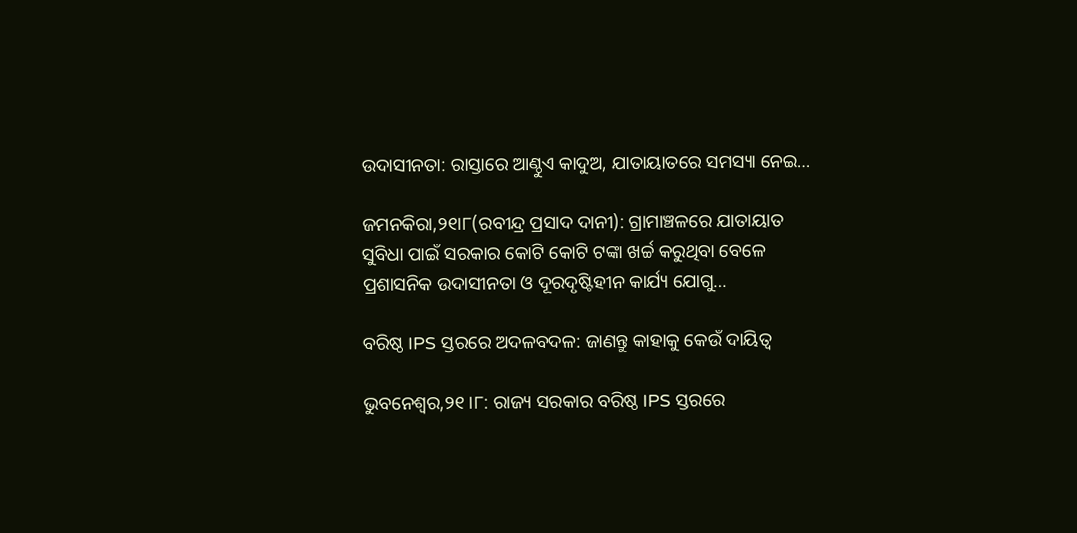ଉଦାସୀନତା: ରାସ୍ତାରେ ଆଣ୍ଠୁଏ କାଦୁଅ, ଯାତାୟାତରେ ସମସ୍ୟା ନେଇ…

ଜମନକିରା,୨୧ା୮(ରବୀନ୍ଦ୍ର ପ୍ରସାଦ ଦାନୀ): ଗ୍ରାମାଞ୍ଚଳରେ ଯାତାୟାତ ସୁବିଧା ପାଇଁ ସରକାର କୋଟି କୋଟି ଟଙ୍କା ଖର୍ଚ୍ଚ କରୁଥିବା ବେଳେ ପ୍ରଶାସନିକ ଉଦାସୀନତା ଓ ଦୂରଦୃଷ୍ଟିହୀନ କାର୍ଯ୍ୟ ଯୋଗୁ…

ବରିଷ୍ଠ IPS ସ୍ତରରେ ଅଦଳବଦଳ: ଜାଣନ୍ତୁ କାହାକୁ କେଉଁ ଦାୟିତ୍ୱ

ଭୁବନେଶ୍ୱର,୨୧।୮: ରାଜ୍ୟ ସରକାର ବରିଷ୍ଠ IPS ସ୍ତରରେ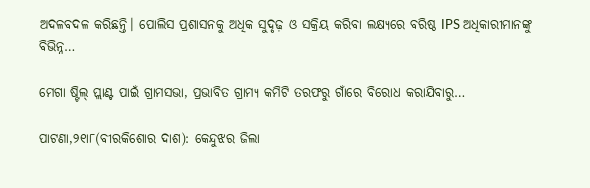ଅଦଳବଦଳ କରିଛନ୍ତି। ପୋଲିସ ପ୍ରଶାସନକୁ ଅଧିକ ସୁଦୃଢ଼ ଓ ସକ୍ରିୟ କରିବା ଲକ୍ଷ୍ୟରେ ବରିଷ୍ଠ IPS ଅଧିକାରୀମାନଙ୍କୁ ବିଭିନ୍ନ…

ମେଗା ଷ୍ଟିଲ୍‌ ପ୍ଲାଣ୍ଟ ପାଇଁ ଗ୍ରାମସଭା, ପ୍ରଭାବିତ ଗ୍ରାମ୍ୟ କମିଟି ତରଫରୁ ଗାଁରେ ବିରୋଧ କରାଯିବାରୁ…

ପାଟଣା,୨୧ା୮(ବୀରକିଶୋର ଦାଶ): କେନ୍ଦୁଝର ଜିଲା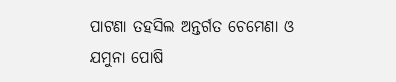ପାଟଣା ତହସିଲ ଅନ୍ତର୍ଗତ ଚେମେଣା ଓ ଯମୁନା ପୋଷି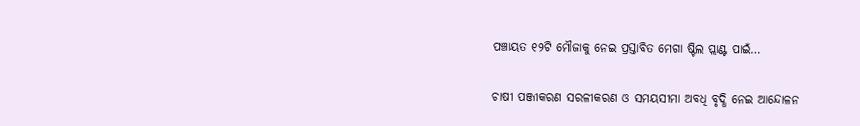ପଞ୍ଚାୟତ ୧୨ଟି ମୌଜାକୁ ନେଇ ପ୍ରସ୍ତାବିତ ମେଗା ଷ୍ଟିଲ ପ୍ଲାଣ୍ଟ ପାଇଁ…

ଚାଷୀ ପଞ୍ଜୀକରଣ ସରଳୀକରଣ ଓ ସମୟସୀମା ଅବଧି ବୃଦ୍ଧି ନେଇ ଆନ୍ଦୋଳନ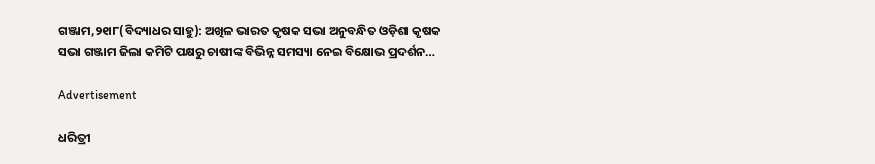ଗଞ୍ଜାମ,୨୧ା୮(ବିଦ୍ୟାଧର ସାହୁ): ଅଖିଳ ଭାରତ କୃଷକ ସଭା ଅନୁବନ୍ଧିତ ଓଡ଼ିଶା କୃଷକ ସଭା ଗଞ୍ଜାମ ଜିଲା କମିଟି ପକ୍ଷରୁ ଚାଷୀଙ୍କ ବିଭିନ୍ନ ସମସ୍ୟା ନେଇ ବିକ୍ଷୋଭ ପ୍ରଦର୍ଶନ…

Advertisement

ଧରିତ୍ରୀ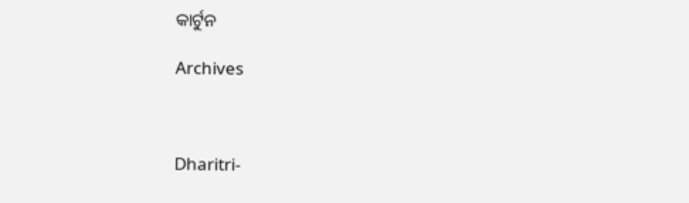କାର୍ଟୁନ

Archives



Dharitri-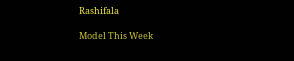Rashifala

Model This Week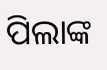ପିଲାଙ୍କ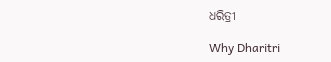ଧରିତ୍ରୀ

Why Dharitri